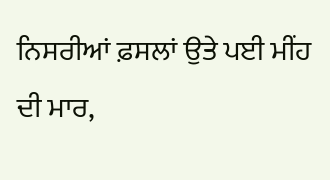ਨਿਸਰੀਆਂ ਫ਼ਸਲਾਂ ਉਤੇ ਪਈ ਮੀਂਹ ਦੀ ਮਾਰ,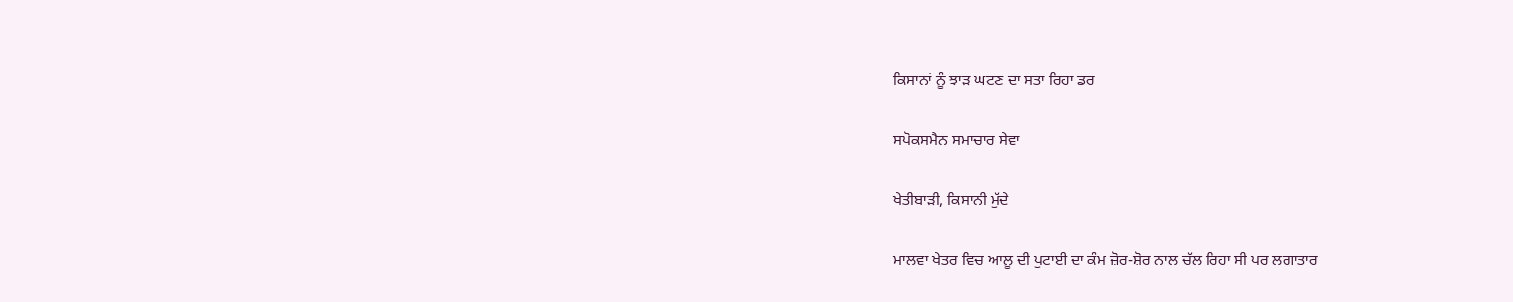ਕਿਸਾਨਾਂ ਨੂੰ ਝਾੜ ਘਟਣ ਦਾ ਸਤਾ ਰਿਹਾ ਡਰ

ਸਪੋਕਸਮੈਨ ਸਮਾਚਾਰ ਸੇਵਾ

ਖੇਤੀਬਾੜੀ, ਕਿਸਾਨੀ ਮੁੱਦੇ

ਮਾਲਵਾ ਖੇਤਰ ਵਿਚ ਆਲੂ ਦੀ ਪੁਟਾਈ ਦਾ ਕੰਮ ਜ਼ੋਰ-ਸ਼ੋਰ ਨਾਲ ਚੱਲ ਰਿਹਾ ਸੀ ਪਰ ਲਗਾਤਾਰ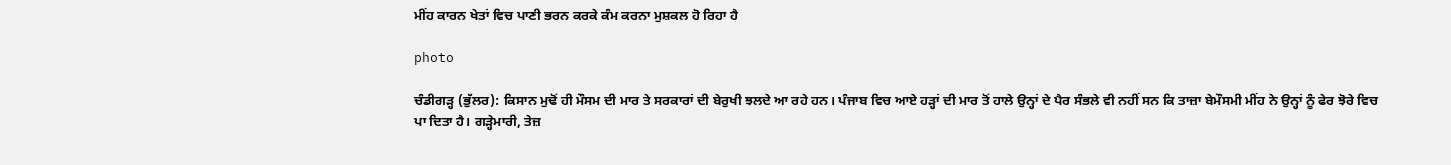ਮੀਂਹ ਕਾਰਨ ਖੇਤਾਂ ਵਿਚ ਪਾਣੀ ਭਰਨ ਕਰਕੇ ਕੰਮ ਕਰਨਾ ਮੁਸ਼ਕਲ ਹੋ ਰਿਹਾ ਹੈ

photo

ਚੰਡੀਗੜ੍ਹ (ਭੁੱਲਰ): ਕਿਸਾਨ ਮੁਢੋਂ ਹੀ ਮੌਸਮ ਦੀ ਮਾਰ ਤੇ ਸਰਕਾਰਾਂ ਦੀ ਬੇਰੁਖੀ ਝਲਦੇ ਆ ਰਹੇ ਹਨ। ਪੰਜਾਬ ਵਿਚ ਆਏ ਹੜ੍ਹਾਂ ਦੀ ਮਾਰ ਤੋਂ ਹਾਲੇ ਉਨ੍ਹਾਂ ਦੇ ਪੈਰ ਸੰਭਲੇ ਵੀ ਨਹੀਂ ਸਨ ਕਿ ਤਾਜ਼ਾ ਬੇਮੌਸਮੀ ਮੀਂਹ ਨੇ ਉਨ੍ਹਾਂ ਨੂੰ ਫੇਰ ਝੋਰੇ ਵਿਚ ਪਾ ਦਿਤਾ ਹੈ। ਗੜ੍ਹੇਮਾਰੀ, ਤੇਜ਼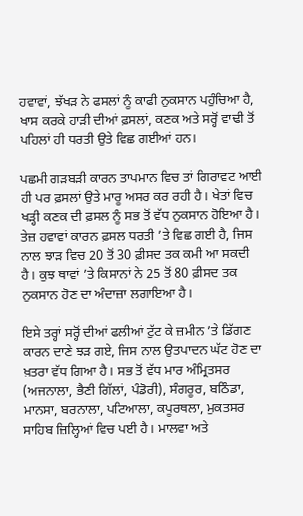ਹਵਾਵਾਂ, ਝੱਖੜ ਨੇ ਫਸਲਾਂ ਨੂੰ ਕਾਫੀ ਨੁਕਸਾਨ ਪਹੁੰਚਿਆ ਹੈ, ਖਾਸ ਕਰਕੇ ਹਾੜੀ ਦੀਆਂ ਫ਼ਸਲਾਂ, ਕਣਕ ਅਤੇ ਸਰ੍ਹੋਂ ਵਾਢੀ ਤੋਂ ਪਹਿਲਾਂ ਹੀ ਧਰਤੀ ਉਤੇ ਵਿਛ ਗਈਆਂ ਹਨ।

ਪਛਮੀ ਗੜਬੜੀ ਕਾਰਨ ਤਾਪਮਾਨ ਵਿਚ ਤਾਂ ਗਿਰਾਵਟ ਆਈ ਹੀ ਪਰ ਫ਼ਸਲਾਂ ਉਤੇ ਮਾਰੂ ਅਸਰ ਕਰ ਰਹੀ ਹੈ। ਖੇਤਾਂ ਵਿਚ ਖੜ੍ਹੀ ਕਣਕ ਦੀ ਫ਼ਸਲ ਨੂੰ ਸਭ ਤੋਂ ਵੱਧ ਨੁਕਸਾਨ ਹੋਇਆ ਹੈ। ਤੇਜ਼ ਹਵਾਵਾਂ ਕਾਰਨ ਫ਼ਸਲ ਧਰਤੀ ’ਤੇ ਵਿਛ ਗਈ ਹੈ, ਜਿਸ ਨਾਲ ਝਾੜ ਵਿਚ 20 ਤੋਂ 30 ਫ਼ੀਸਦ ਤਕ ਕਮੀ ਆ ਸਕਦੀ ਹੈ। ਕੁਝ ਥਾਵਾਂ ’ਤੇ ਕਿਸਾਨਾਂ ਨੇ 25 ਤੋਂ 80 ਫ਼ੀਸਦ ਤਕ ਨੁਕਸਾਨ ਹੋਣ ਦਾ ਅੰਦਾਜ਼ਾ ਲਗਾਇਆ ਹੈ।

ਇਸੇ ਤਰ੍ਹਾਂ ਸਰ੍ਹੋਂ ਦੀਆਂ ਫਲੀਆਂ ਟੁੱਟ ਕੇ ਜ਼ਮੀਨ ’ਤੇ ਡਿੱਗਣ ਕਾਰਨ ਦਾਣੇ ਝੜ ਗਏ, ਜਿਸ ਨਾਲ ਉਤਪਾਦਨ ਘੱਟ ਹੋਣ ਦਾ ਖ਼ਤਰਾ ਵੱਧ ਗਿਆ ਹੈ। ਸਭ ਤੋਂ ਵੱਧ ਮਾਰ ਅੰਮ੍ਰਿਤਸਰ (ਅਜਨਾਲਾ, ਭੈਣੀ ਗਿੱਲਾਂ, ਪੰਡੋਰੀ), ਸੰਗਰੂਰ, ਬਠਿੰਡਾ, ਮਾਨਸਾ, ਬਰਨਾਲਾ, ਪਟਿਆਲਾ, ਕਪੂਰਥਲਾ, ਮੁਕਤਸਰ ਸਾਹਿਬ ਜ਼ਿਲ੍ਹਿਆਂ ਵਿਚ ਪਈ ਹੈ। ਮਾਲਵਾ ਅਤੇ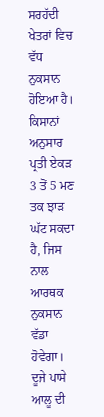ਸਰਹੱਦੀ ਖੇਤਰਾਂ ਵਿਚ ਵੱਧ ਨੁਕਸਾਨ ਹੋਇਆ ਹੈ। ਕਿਸਾਨਾਂ ਅਨੁਸਾਰ ਪ੍ਰਤੀ ਏਕੜ 3 ਤੋਂ 5 ਮਣ ਤਕ ਝਾੜ ਘੱਟ ਸਕਦਾ ਹੈ, ਜਿਸ ਨਾਲ ਆਰਥਕ ਨੁਕਸਾਨ ਵੱਡਾ ਹੋਵੇਗਾ। ਦੂਜੇ ਪਾਸੇ ਆਲੂ ਦੀ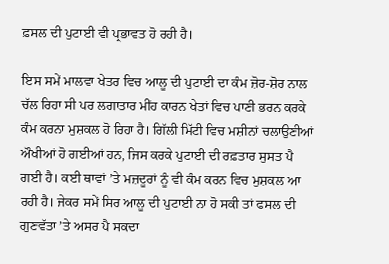ਫ਼ਸਲ ਦੀ ਪੁਟਾਈ ਵੀ ਪ੍ਰਭਾਵਤ ਹੋ ਰਹੀ ਹੈ।

ਇਸ ਸਮੇਂ ਮਾਲਵਾ ਖੇਤਰ ਵਿਚ ਆਲੂ ਦੀ ਪੁਟਾਈ ਦਾ ਕੰਮ ਜ਼ੋਰ-ਸ਼ੋਰ ਨਾਲ ਚੱਲ ਰਿਹਾ ਸੀ ਪਰ ਲਗਾਤਾਰ ਮੀਂਹ ਕਾਰਨ ਖੇਤਾਂ ਵਿਚ ਪਾਣੀ ਭਰਨ ਕਰਕੇ ਕੰਮ ਕਰਨਾ ਮੁਸ਼ਕਲ ਹੋ ਰਿਹਾ ਹੈ। ਗਿੱਲੀ ਮਿੱਟੀ ਵਿਚ ਮਸ਼ੀਨਾਂ ਚਲਾਉਣੀਆਂ ਔਖੀਆਂ ਹੋ ਗਈਆਂ ਹਨ, ਜਿਸ ਕਰਕੇ ਪੁਟਾਈ ਦੀ ਰਫ਼ਤਾਰ ਸੁਸਤ ਪੈ ਗਈ ਹੈ। ਕਈ ਥਾਵਾਂ ’ਤੇ ਮਜ਼ਦੂਰਾਂ ਨੂੰ ਵੀ ਕੰਮ ਕਰਨ ਵਿਚ ਮੁਸ਼ਕਲ ਆ ਰਹੀ ਹੈ। ਜੇਕਰ ਸਮੇਂ ਸਿਰ ਆਲੂ ਦੀ ਪੁਟਾਈ ਨਾ ਹੋ ਸਕੀ ਤਾਂ ਫਸਲ ਦੀ ਗੁਣਵੱਤਾ ’ਤੇ ਅਸਰ ਪੈ ਸਕਦਾ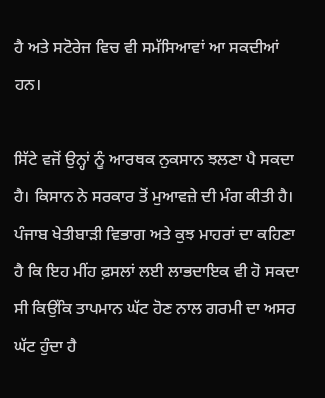ਹੈ ਅਤੇ ਸਟੋਰੇਜ ਵਿਚ ਵੀ ਸਮੱਸਿਆਵਾਂ ਆ ਸਕਦੀਆਂ ਹਨ।

ਸਿੱਟੇ ਵਜੋਂ ਉਨ੍ਹਾਂ ਨੂੰ ਆਰਥਕ ਨੁਕਸਾਨ ਝਲਣਾ ਪੈ ਸਕਦਾ ਹੈ। ਕਿਸਾਨ ਨੇ ਸਰਕਾਰ ਤੋਂ ਮੁਆਵਜ਼ੇ ਦੀ ਮੰਗ ਕੀਤੀ ਹੈ। ਪੰਜਾਬ ਖੇਤੀਬਾੜੀ ਵਿਭਾਗ ਅਤੇ ਕੁਝ ਮਾਹਰਾਂ ਦਾ ਕਹਿਣਾ ਹੈ ਕਿ ਇਹ ਮੀਂਹ ਫ਼ਸਲਾਂ ਲਈ ਲਾਭਦਾਇਕ ਵੀ ਹੋ ਸਕਦਾ ਸੀ ਕਿਉਂਕਿ ਤਾਪਮਾਨ ਘੱਟ ਹੋਣ ਨਾਲ ਗਰਮੀ ਦਾ ਅਸਰ ਘੱਟ ਹੁੰਦਾ ਹੈ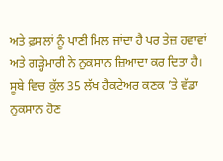ਅਤੇ ਫ਼ਸਲਾਂ ਨੂੰ ਪਾਣੀ ਮਿਲ ਜਾਂਦਾ ਹੈ ਪਰ ਤੇਜ਼ ਹਵਾਵਾਂ ਅਤੇ ਗੜ੍ਹੇਮਾਰੀ ਨੇ ਨੁਕਸਾਨ ਜ਼ਿਆਦਾ ਕਰ ਦਿਤਾ ਹੈ। ਸੂਬੇ ਵਿਚ ਕੁੱਲ 35 ਲੱਖ ਹੈਕਟੇਅਰ ਕਣਕ ’ਤੇ ਵੱਡਾ ਨੁਕਸਾਨ ਹੋਣ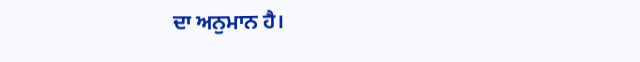ਦਾ ਅਨੁਮਾਨ ਹੈ।